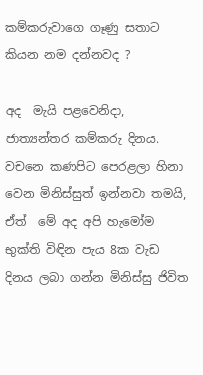කම්කරුවාගෙ ගෑණු සතාට කියන නම දන්නවද ?

අද  මැයි පළවෙනිදා, ජාත්‍යන්තර කම්කරු දිනය. වචනෙ කණපිට පෙරළලා හිනා වෙන මිනිස්සුත් ඉන්නවා තමයි, ඒත්  මේ අද අපි හැමෝම භුක්ති විඳින පැය 8ක වැඩ දිනය ලබා ගන්න මිනිස්සු ජිවිත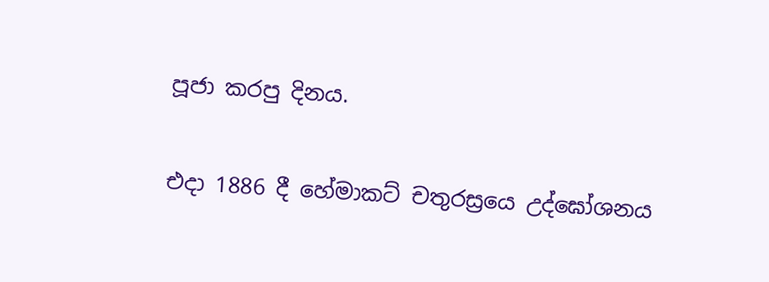පූජා කරපු දිනය.


එදා 1886 දී හේමාකට් චතුරස්‍රයෙ උද්ඝෝශනය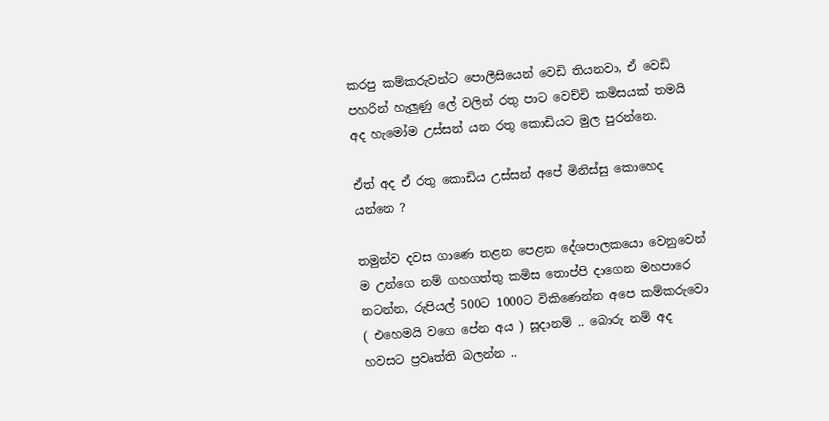කරපු කම්කරුවන්ට පොලීසියෙන් වෙඩි තියනවා, ඒ වෙඩි පහරින් හැලුණු ලේ වලින් රතු පාට වෙච්චි කමිසයක් තමයි අද හැමෝම උස්සන් යන රතු කොඩියට මුල පුරන්නෙ.

ඒත් අද ඒ රතු කොඩිය උස්සන් අපේ මිනිස්සු කොහෙද යන්නෙ ?

තමුන්ව දවස ගාණෙ තළන පෙළන දේශපාලකයො වෙනුවෙන් ම උන්ගෙ නම් ගහගත්තු කමිස තොප්පි දාගෙන මහපාරෙ නටන්න, රුපියල් 500ට 1000ට විකිණෙන්න අපෙ කම්කරුවො ( එහෙමයි වගෙ පේන අය ) සූදානම් .. බොරු නම් අද හවසට ප්‍රවෘත්ති බලන්න ..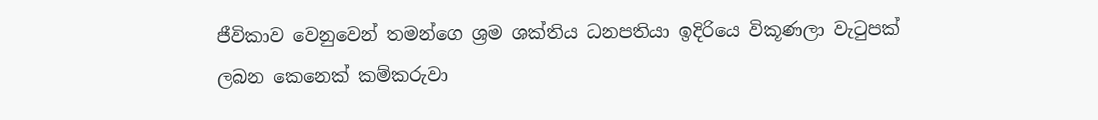ජීවිකාව වෙනුවෙන් තමන්ගෙ ශ්‍රම ශක්තිය ධනපතියා ඉදිරියෙ විකූණලා වැටුපක් ලබන කෙනෙක් කම්කරුවා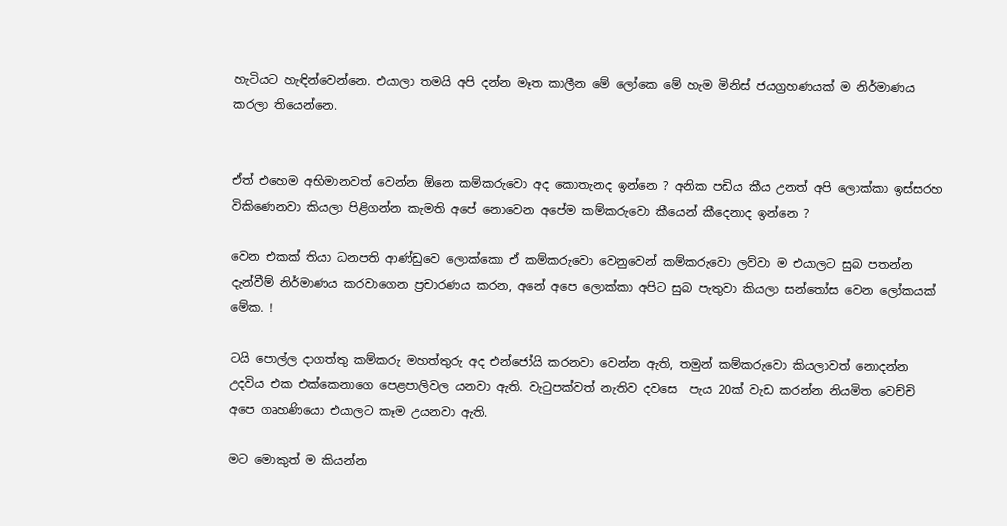හැටියට හැඳින්වෙන්නෙ. එයාලා තමයි අපි දන්න මෑත කාලීන මේ ලෝකෙ මේ හැම මිනිස් ජයග්‍රහණයක් ම නිර්මාණය කරලා තියෙන්නෙ.


ඒත් එහෙම අභිමානවත් වෙන්න ඕනෙ කම්කරුවො අද කොතැනද ඉන්නෙ ? අනික පඩිය කීය උනත් අපි ලොක්කා ඉස්සරහ විකිණෙනවා කියලා පිළිගන්න කැමති අපේ නොවෙන අපේම කම්කරුවො කීයෙන් කීදෙනාද ඉන්නෙ ?

වෙන එකක් තියා ධනපති ආණ්ඩුවෙ ලොක්කො ඒ කම්කරුවො වෙනුවෙන් කම්කරුවො ලව්වා ම එයාලට සුබ පතන්න දැන්වීම් නිර්මාණය කරවාගෙන ප්‍රචාරණය කරන, අනේ අපෙ ලොක්කා අපිට සුබ පැතුවා කියලා සන්තෝස වෙන ලෝකයක් මේක. !

ටයි පොල්ල දාගත්තු කම්කරු මහත්තුරු අද එන්ජෝයි කරනවා වෙන්න ඇති, තමුන් කම්කරුවො කියලාවත් නොදන්න උදවිය එක එක්කෙනාගෙ පෙළපාලිවල යනවා ඇති. වැටුපක්වත් නැතිව දවසෙ  පැය 20ක් වැඩ කරන්න නියමිත වෙච්චි අපෙ ගෘහණියො එයාලට කෑම උයනවා ඇති.

මට මොකුත් ම කියන්න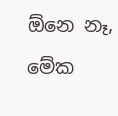ඕනෙ නෑ, මේක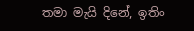තමා මැයි දිනේ, ඉතිං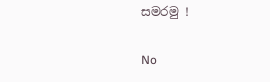සමරමු !

No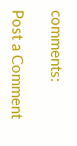comments:

Post a Comment